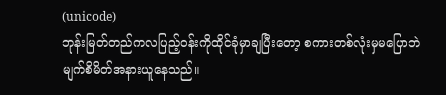(unicode)
ဘုန်းမြတ်တည်ကလပြည့်ဝန်းကိုထိုင်ခုံမှာချပြီးတော့ စကားတစ်လုံးမှမပြောဘဲမျက်စိမိတ်အနားယူနေသည်။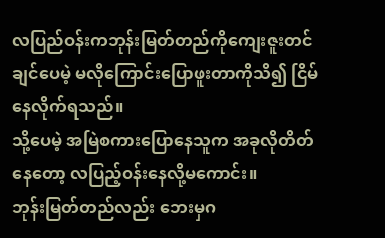လပြည်ဝန်းကဘုန်းမြတ်တည်ကိုကျေးဇူးတင်ချင်ပေမဲ့ မလိုကြောင်းပြောဖူးတာကိုသိ၍ ငြိမ်နေလိုက်ရသည်။
သို့ပေမဲ့ အမြဲစကားပြောနေသူက အခုလိုတိတ်နေတော့ လပြည့်ဝန်းနေလို့မကောင်း။
ဘုန်းမြတ်တည်လည်း ဘေးမှဂ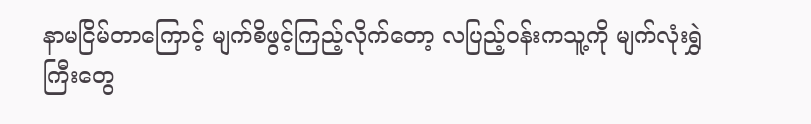နာမငြိမ်တာကြောင့် မျက်စိဖွင့်ကြည့်လိုက်တော့ လပြည့်ဝန်းကသူ့ကို မျက်လုံးရွှဲကြီးတွေ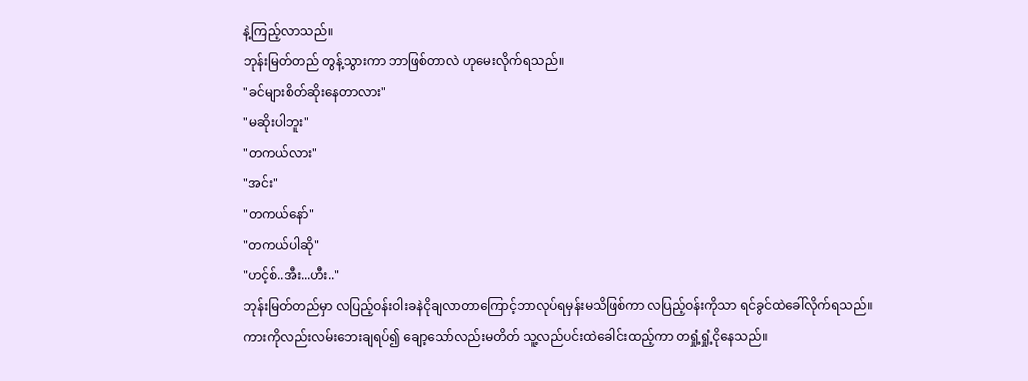နဲ့ကြည့်လာသည်။
ဘုန်းမြတ်တည် တွန့်သွားကာ ဘာဖြစ်တာလဲ ဟုမေးလိုက်ရသည်။
"ခင်များစိတ်ဆိုးနေတာလား"
"မဆိုးပါဘူး"
"တကယ်လား"
"အင်း"
"တကယ်နော်"
"တကယ်ပါဆို"
"ဟင့်စ်..အီး...ဟီး.."
ဘုန်းမြတ်တည်မှာ လပြည့်ဝန်းဝါးခနဲငိုချလာတာကြောင့်ဘာလုပ်ရမှန်းမသိဖြစ်ကာ လပြည့်ဝန်းကိုသာ ရင်ခွင်ထဲခေါ်လိုက်ရသည်။
ကားကိုလည်းလမ်းဘေးချရပ်၍ ချော့သော်လည်းမတိတ် သူ့လည်ပင်းထဲခေါင်းထည့်ကာ တရှုံ့ရှုံ့ငိုနေသည်။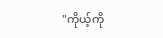"ကိုယ့်ကို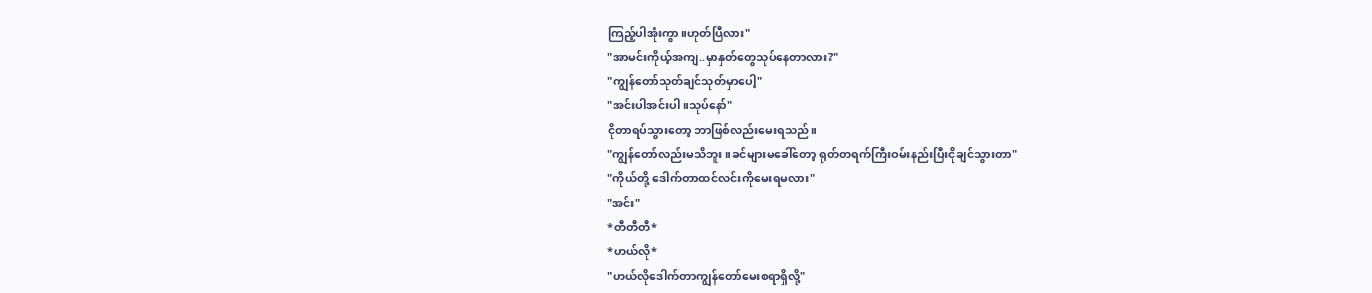ကြည့်ပါအုံးကွာ။ဟုတ်ပြီလား"
"အာမင်းကိုယ့်အကျ..မှာနှတ်တွေသုပ်နေတာလား?"
"ကျွန်တော်သုတ်ချင်သုတ်မှာပေါ့"
"အင်းပါအင်းပါ။သုပ်နော်"
ငိုတာရပ်သွားတော့ ဘာဖြစ်လည်းမေးရသည်။
"ကျွန်တော်လည်းမသိဘူး။ခင်များမခေါ်တော့ ရုတ်တရက်ကြီးဝမ်းနည်းပြီးငိုချင်သွားတာ"
"ကိုယ်တို့ ဒေါက်တာထင်လင်းကိုမေးရမလား"
"အင်း"
*တီတီတီ*
*ဟယ်လို*
"ဟယ်လိုဒေါက်တာကျွန်တော်မေးစရာရှိလို့"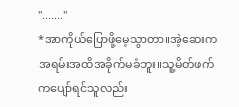"......."
*အာကိုယ်ပြောဖို့မေ့သွာတာ။အဲ့ဆေးကအရမ်းအထိအခိုက်မခံဘူး။သူ့မိတ်ဖက်ကပျော်ရင်သူလည်း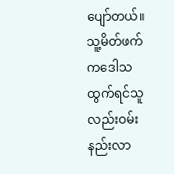ပျော်တယ်။သူ့မိတ်ဖက်ကဒေါသထွက်ရင်သူလည်းဝမ်းနည်းလာ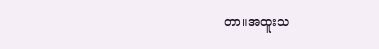တာ။အထူးသ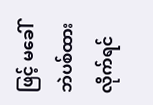ဖြင့် မခေါ်ဘဲပစ်ထားလိုက်ရင်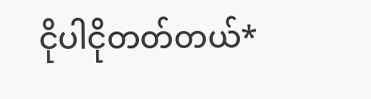ငိုပါငိုတတ်တယ်*